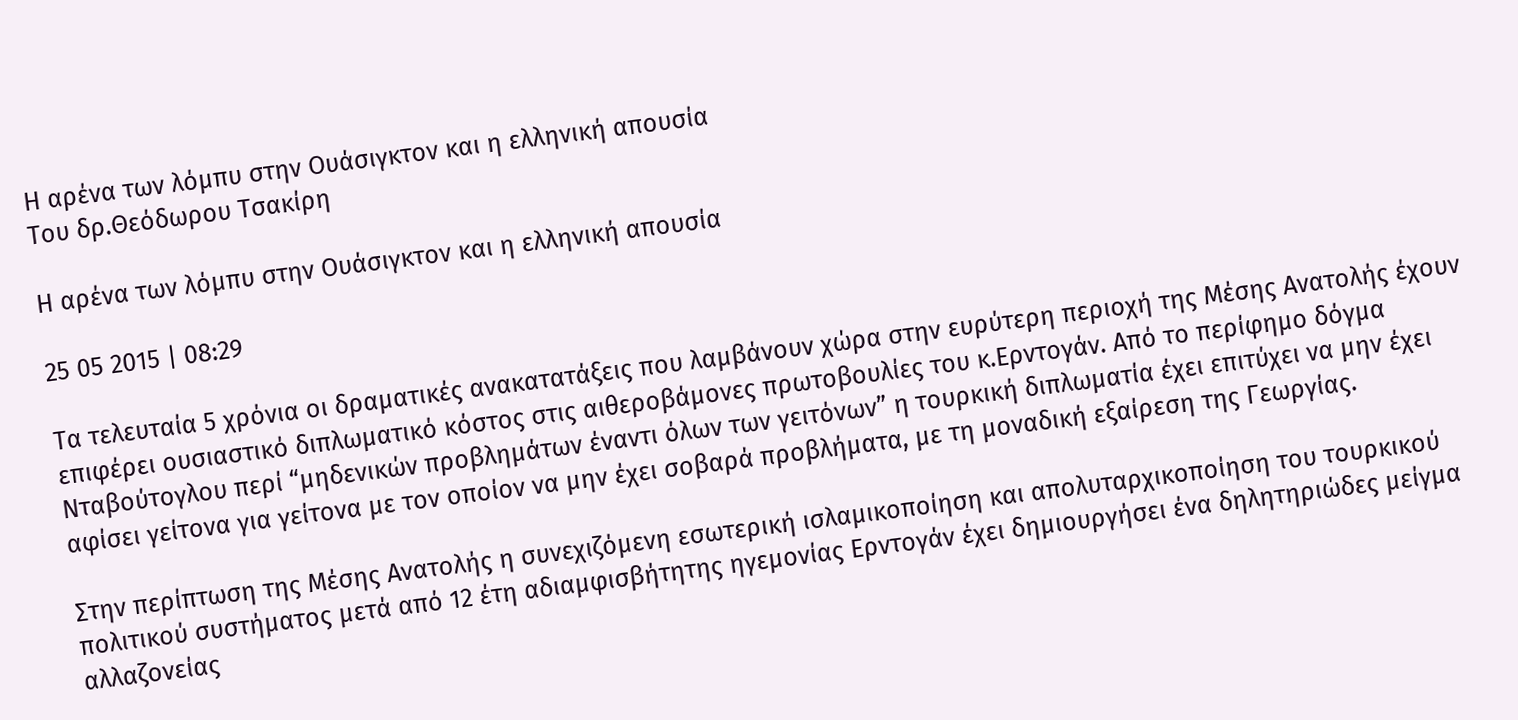Η αρένα των λόμπυ στην Ουάσιγκτον και η ελληνική απουσία
Του δρ.Θεόδωρου Τσακίρη

Η αρένα των λόμπυ στην Ουάσιγκτον και η ελληνική απουσία

25 05 2015 | 08:29

Τα τελευταία 5 χρόνια οι δραματικές ανακατατάξεις που λαμβάνουν χώρα στην ευρύτερη περιοχή της Μέσης Ανατολής έχουν επιφέρει ουσιαστικό διπλωματικό κόστος στις αιθεροβάμονες πρωτοβουλίες του κ.Ερντογάν. Από το περίφημο δόγμα Νταβούτογλου περί “μηδενικών προβλημάτων έναντι όλων των γειτόνων” η τουρκική διπλωματία έχει επιτύχει να μην έχει αφίσει γείτονα για γείτονα με τον οποίον να μην έχει σοβαρά προβλήματα, με τη μοναδική εξαίρεση της Γεωργίας.

Στην περίπτωση της Μέσης Ανατολής η συνεχιζόμενη εσωτερική ισλαμικοποίηση και απολυταρχικοποίηση του τουρκικού πολιτικού συστήματος μετά από 12 έτη αδιαμφισβήτητης ηγεμονίας Ερντογάν έχει δημιουργήσει ένα δηλητηριώδες μείγμα αλλαζονείας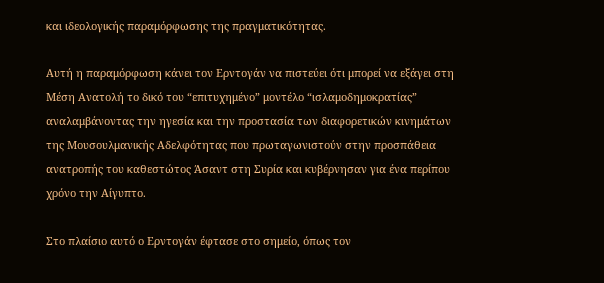και ιδεολογικής παραμόρφωσης της πραγματικότητας.

Αυτή η παραμόρφωση κάνει τον Ερντογάν να πιστεύει ότι μπορεί να εξάγει στη Μέση Ανατολή το δικό του “επιτυχημένο” μοντέλο “ισλαμοδημοκρατίας” αναλαμβάνοντας την ηγεσία και την προστασία των διαφορετικών κινημάτων της Μουσουλμανικής Αδελφότητας που πρωταγωνιστούν στην προσπάθεια ανατροπής του καθεστώτος Άσαντ στη Συρία και κυβέρνησαν για ένα περίπου χρόνο την Αίγυπτο.

Στο πλαίσιο αυτό ο Ερντογάν έφτασε στο σημείο, όπως τον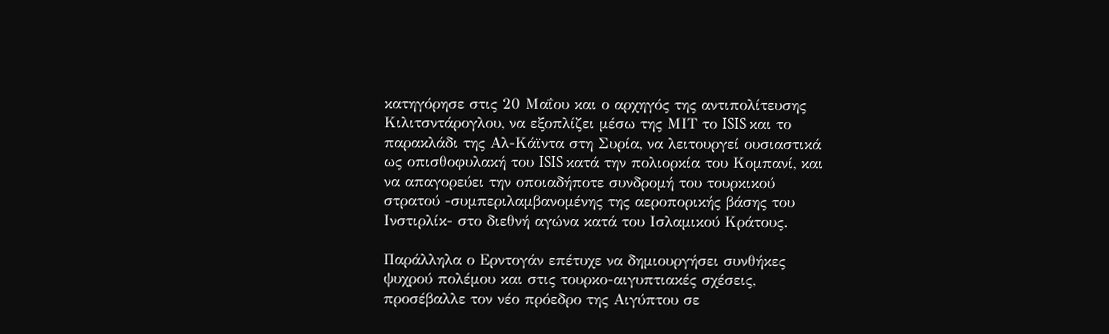κατηγόρησε στις 20 Μαΐου και ο αρχηγός της αντιπολίτευσης Κιλιτσντάρογλου, να εξοπλίζει μέσω της ΜΙΤ το ISIS και το παρακλάδι της Αλ-Κάϊντα στη Συρία, να λειτουργεί ουσιαστικά ως οπισθοφυλακή του ISIS κατά την πολιορκία του Κομπανί, και να απαγορεύει την οποιαδήποτε συνδρομή του τουρκικού στρατού -συμπεριλαμβανομένης της αεροπορικής βάσης του Ινστιρλίκ- στο διεθνή αγώνα κατά του Ισλαμικού Κράτους.

Παράλληλα ο Ερντογάν επέτυχε να δημιουργήσει συνθήκες ψυχρού πολέμου και στις τουρκο-αιγυπτιακές σχέσεις, προσέβαλλε τον νέο πρόεδρο της Αιγύπτου σε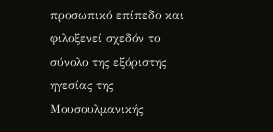προσωπικό επίπεδο και φιλοξενεί σχεδόν το σύνολο της εξόριστης ηγεσίας της Μουσουλμανικής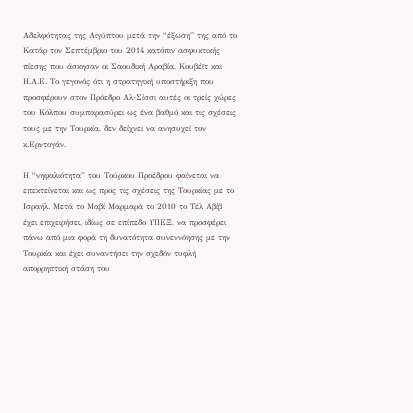Αδελφότητας της Αιγύπτου μετά την “έξωση” της από το Κατάρ τον Σεπτέμβριο του 2014 κατόπιν ασφυκτικής πίεσης που άσκησαν οι Σαουδική Αραβία, Κουβέϊτ και Η.Α.Ε. Το γεγονός ότι η στρατηγική υποστήριξη που προσφέρουν στον Πρόεδρο Αλ-Σίσσι αυτές οι τρείς χώρες του Κόλπου συμπαρασύρει ως ένα βαθμό και τις σχέσεις τους με την Τουρκία, δεν δείχνει να ανησυχεί τον κ.Ερντογάν.

Η “νηφαλιότητα” του Τούρκου Προέδρου φαίνεται να επεκτείνεται και ως προς τις σχέσεις της Τουρκίας με το Ισραήλ. Μετά το Μαβί Μαρμαρά το 2010 το Τέλ Αβίβ έχει επιχειρήσει, ιδίως σε επίπεδο ΥΠΕΞ, να προσφέρει πάνω από μια φορά τη δυνατότητα συνεννόησης με την Τουρκία και έχει συναντήσει την σχεδόν τυφλή απορρηπτική στάση του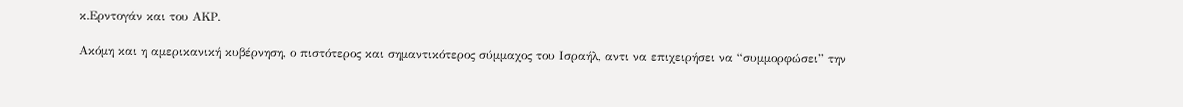κ.Ερντογάν και του ΑΚΡ.

Ακόμη και η αμερικανική κυβέρνηση, ο πιστότερος και σημαντικότερος σύμμαχος του Ισραήλ, αντι να επιχειρήσει να “συμμορφώσει” την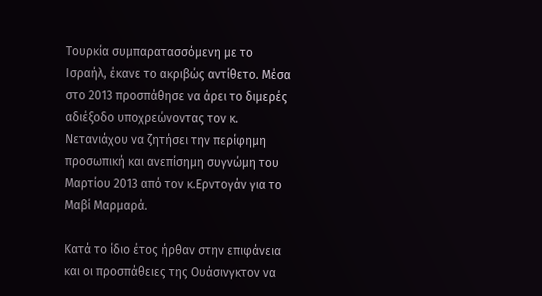Τουρκία συμπαρατασσόμενη με το Ισραήλ, έκανε το ακριβώς αντίθετο. Μέσα στο 2013 προσπάθησε να άρει το διμερές αδιέξοδο υποχρεώνοντας τον κ. Νετανιάχου να ζητήσει την περίφημη προσωπική και ανεπίσημη συγνώμη του Μαρτίου 2013 από τον κ.Ερντογάν για το Μαβί Μαρμαρά.

Κατά το ίδιο έτος ήρθαν στην επιφάνεια και οι προσπάθειες της Ουάσινγκτον να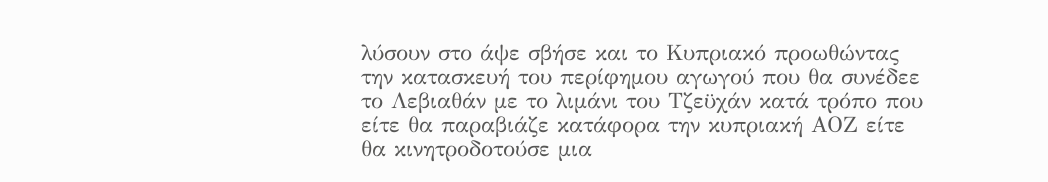λύσουν στο άψε σβήσε και το Κυπριακό προωθώντας την κατασκευή του περίφημου αγωγού που θα συνέδεε το Λεβιαθάν με το λιμάνι του Τζεϋχάν κατά τρόπο που είτε θα παραβιάζε κατάφορα την κυπριακή ΑΟΖ είτε θα κινητροδοτούσε μια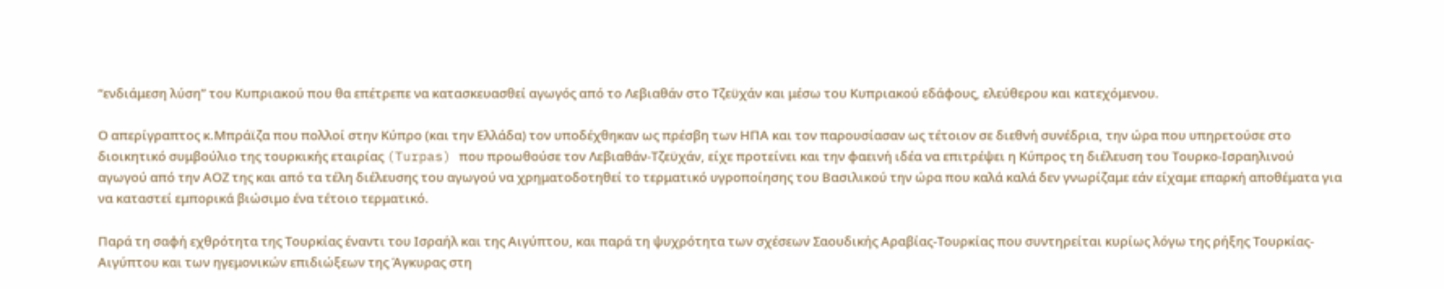“ενδιάμεση λύση” του Κυπριακού που θα επέτρεπε να κατασκευασθεί αγωγός από το Λεβιαθάν στο Τζεϋχάν και μέσω του Κυπριακού εδάφους, ελεύθερου και κατεχόμενου.

Ο απερίγραπτος κ.Μπράϊζα που πολλοί στην Κύπρο (και την Ελλάδα) τον υποδέχθηκαν ως πρέσβη των ΗΠΑ και τον παρουσίασαν ως τέτοιον σε διεθνή συνέδρια, την ώρα που υπηρετούσε στο διοικητικό συμβούλιο της τουρκικής εταιρίας (Turpas) που προωθούσε τον Λεβιαθάν-Τζεϋχάν, είχε προτείνει και την φαεινή ιδέα να επιτρέψει η Κύπρος τη διέλευση του Τουρκο-Ισραηλινού αγωγού από την ΑΟΖ της και από τα τέλη διέλευσης του αγωγού να χρηματοδοτηθεί το τερματικό υγροποίησης του Βασιλικού την ώρα που καλά καλά δεν γνωρίζαμε εάν είχαμε επαρκή αποθέματα για να καταστεί εμπορικά βιώσιμο ένα τέτοιο τερματικό.

Παρά τη σαφή εχθρότητα της Τουρκίας έναντι του Ισραήλ και της Αιγύπτου, και παρά τη ψυχρότητα των σχέσεων Σαουδικής Αραβίας-Τουρκίας που συντηρείται κυρίως λόγω της ρήξης Τουρκίας-Αιγύπτου και των ηγεμονικών επιδιώξεων της Άγκυρας στη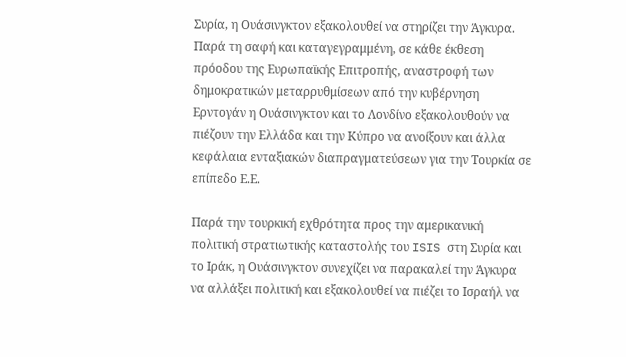Συρία, η Ουάσινγκτον εξακολουθεί να στηρίζει την Άγκυρα. Παρά τη σαφή και καταγεγραμμένη, σε κάθε έκθεση πρόοδου της Ευρωπαϊκής Επιτροπής, αναστροφή των δημοκρατικών μεταρρυθμίσεων από την κυβέρνηση Ερντογάν η Ουάσινγκτον και το Λονδίνο εξακολουθούν να πιέζουν την Ελλάδα και την Κύπρο να ανοίξουν και άλλα κεφάλαια ενταξιακών διαπραγματεύσεων για την Τουρκία σε επίπεδο Ε.Ε.

Παρά την τουρκική εχθρότητα προς την αμερικανική πολιτική στρατιωτικής καταστολής του ISIS στη Συρία και το Ιράκ, η Ουάσινγκτον συνεχίζει να παρακαλεί την Άγκυρα να αλλάξει πολιτική και εξακολουθεί να πιέζει το Ισραήλ να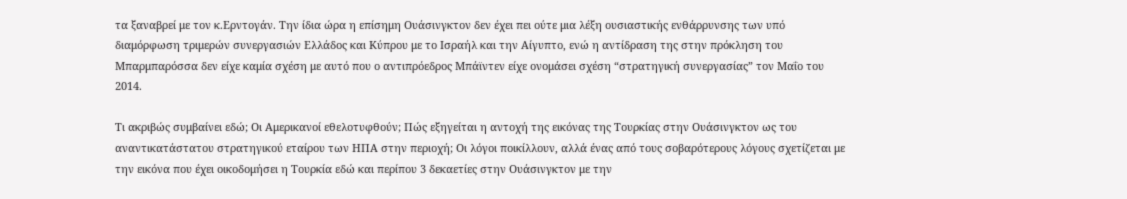τα ξαναβρεί με τον κ.Ερντογάν. Την ίδια ώρα η επίσημη Ουάσινγκτον δεν έχει πει ούτε μια λέξη ουσιαστικής ενθάρρυνσης των υπό διαμόρφωση τριμερών συνεργασιών Ελλάδος και Κύπρου με το Ισραήλ και την Αίγυπτο, ενώ η αντίδραση της στην πρόκληση του Μπαρμπαρόσσα δεν είχε καμία σχέση με αυτό που ο αντιπρόεδρος Μπάϊντεν είχε ονομάσει σχέση “στρατηγική συνεργασίας” τον Μαΐο του 2014.

Τι ακριβώς συμβαίνει εδώ; Οι Αμερικανοί εθελοτυφθούν; Πώς εξηγείται η αντοχή της εικόνας της Τουρκίας στην Ουάσινγκτον ως του αναντικατάστατου στρατηγικού εταίρου των ΗΠΑ στην περιοχή; Οι λόγοι ποικίλλουν, αλλά ένας από τους σοβαρότερους λόγους σχετίζεται με την εικόνα που έχει οικοδομήσει η Τουρκία εδώ και περίπου 3 δεκαετίες στην Ουάσινγκτον με την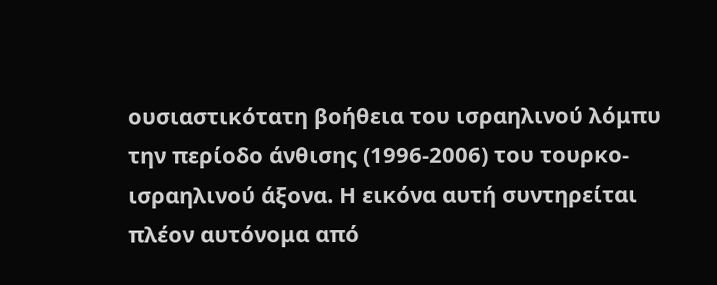ουσιαστικότατη βοήθεια του ισραηλινού λόμπυ την περίοδο άνθισης (1996-2006) του τουρκο-ισραηλινού άξονα. Η εικόνα αυτή συντηρείται πλέον αυτόνομα από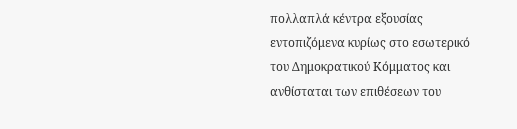πολλαπλά κέντρα εξουσίας εντοπιζόμενα κυρίως στο εσωτερικό του Δημοκρατικού Κόμματος και ανθίσταται των επιθέσεων του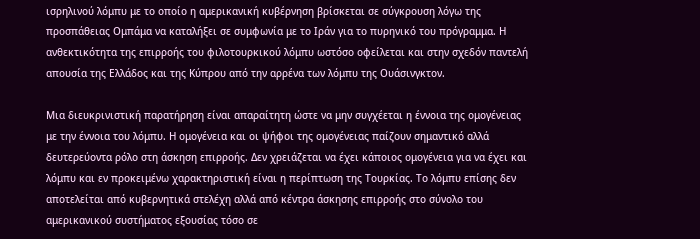ισρηλινού λόμπυ με το οποίο η αμερικανική κυβέρνηση βρίσκεται σε σύγκρουση λόγω της προσπάθειας Ομπάμα να καταλήξει σε συμφωνία με το Ιράν για το πυρηνικό του πρόγραμμα. Η ανθεκτικότητα της επιρροής του φιλοτουρκικού λόμπυ ωστόσο οφείλεται και στην σχεδόν παντελή απουσία της Ελλάδος και της Κύπρου από την αρρένα των λόμπυ της Ουάσινγκτον.

Μια διευκρινιστική παρατήρηση είναι απαραίτητη ώστε να μην συγχέεται η έννοια της ομογένειας με την έννοια του λόμπυ. Η ομογένεια και οι ψήφοι της ομογένειας παίζουν σημαντικό αλλά δευτερεύοντα ρόλο στη άσκηση επιρροής. Δεν χρειάζεται να έχει κάποιος ομογένεια για να έχει και λόμπυ και εν προκειμένω χαρακτηριστική είναι η περίπτωση της Τουρκίας. Το λόμπυ επίσης δεν αποτελείται από κυβερνητικά στελέχη αλλά από κέντρα άσκησης επιρροής στο σύνολο του αμερικανικού συστήματος εξουσίας τόσο σε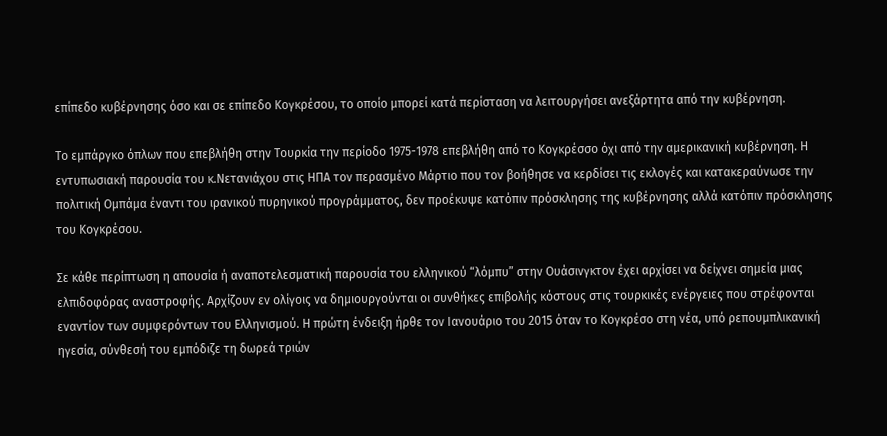επίπεδο κυβέρνησης όσο και σε επίπεδο Κογκρέσου, το οποίο μπορεί κατά περίσταση να λειτουργήσει ανεξάρτητα από την κυβέρνηση.

Το εμπάργκο όπλων που επεβλήθη στην Τουρκία την περίοδο 1975-1978 επεβλήθη από το Κογκρέσσο όχι από την αμερικανική κυβέρνηση. Η εντυπωσιακή παρουσία του κ.Νετανιάχου στις ΗΠΑ τον περασμένο Μάρτιο που τον βοήθησε να κερδίσει τις εκλογές και κατακεραύνωσε την πολιτική Ομπάμα έναντι του ιρανικού πυρηνικού προγράμματος, δεν προέκυψε κατόπιν πρόσκλησης της κυβέρνησης αλλά κατόπιν πρόσκλησης του Κογκρέσου.

Σε κάθε περίπτωση η απουσία ή αναποτελεσματική παρουσία του ελληνικού “λόμπυ” στην Ουάσινγκτον έχει αρχίσει να δείχνει σημεία μιας ελπιδοφόρας αναστροφής. Αρχίζουν εν ολίγοις να δημιουργούνται οι συνθήκες επιβολής κόστους στις τουρκικές ενέργειες που στρέφονται εναντίον των συμφερόντων του Ελληνισμού. Η πρώτη ένδειξη ήρθε τον Ιανουάριο του 2015 όταν το Κογκρέσο στη νέα, υπό ρεπουμπλικανική ηγεσία, σύνθεσή του εμπόδιζε τη δωρεά τριών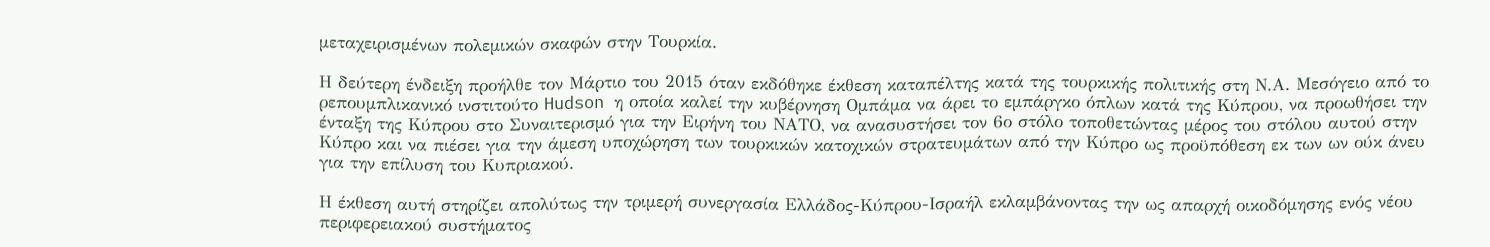μεταχειρισμένων πολεμικών σκαφών στην Τουρκία.

Η δεύτερη ένδειξη προήλθε τον Μάρτιο του 2015 όταν εκδόθηκε έκθεση καταπέλτης κατά της τουρκικής πολιτικής στη Ν.Α. Μεσόγειο από το ρεπουμπλικανικό ινστιτούτο Hudson η οποία καλεί την κυβέρνηση Ομπάμα να άρει το εμπάργκο όπλων κατά της Κύπρου, να προωθήσει την ένταξη της Κύπρου στο Συναιτερισμό για την Ειρήνη του ΝΑΤΟ, να ανασυστήσει τον 6ο στόλο τοποθετώντας μέρος του στόλου αυτού στην Κύπρο και να πιέσει για την άμεση υποχώρηση των τουρκικών κατοχικών στρατευμάτων από την Κύπρο ως προϋπόθεση εκ των ων ούκ άνευ για την επίλυση του Κυπριακού.

Η έκθεση αυτή στηρίζει απολύτως την τριμερή συνεργασία Ελλάδος-Κύπρου-Ισραήλ εκλαμβάνοντας την ως απαρχή οικοδόμησης ενός νέου περιφερειακού συστήματος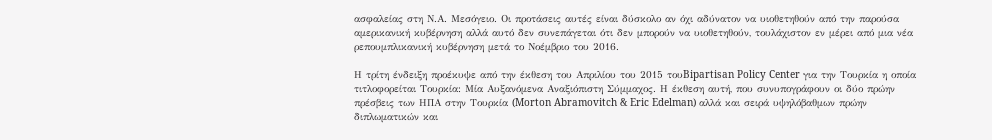ασφαλείας στη Ν.Α. Μεσόγειο. Οι προτάσεις αυτές είναι δύσκολο αν όχι αδύνατον να υιοθετηθούν από την παρούσα αμερικανική κυβέρνηση αλλά αυτό δεν συνεπάγεται ότι δεν μπορούν να υιοθετηθούν, τουλάχιστον εν μέρει από μια νέα ρεπουμπλικανική κυβέρνηση μετά το Νοέμβριο του 2016.

Η τρίτη ένδειξη προέκυψε από την έκθεση του Απριλίου του 2015 τουBipartisan Policy Center για την Τουρκία η οποία τιτλοφορείται Τουρκία: Μία Αυξανόμενα Αναξιόπιστη Σύμμαχος. Η έκθεση αυτή, που συνυπογράφουν οι δύο πρώην πρέσβεις των ΗΠΑ στην Τουρκία (Morton Abramovitch & Eric Edelman) αλλά και σειρά υψηλόβαθμων πρώην διπλωματικών και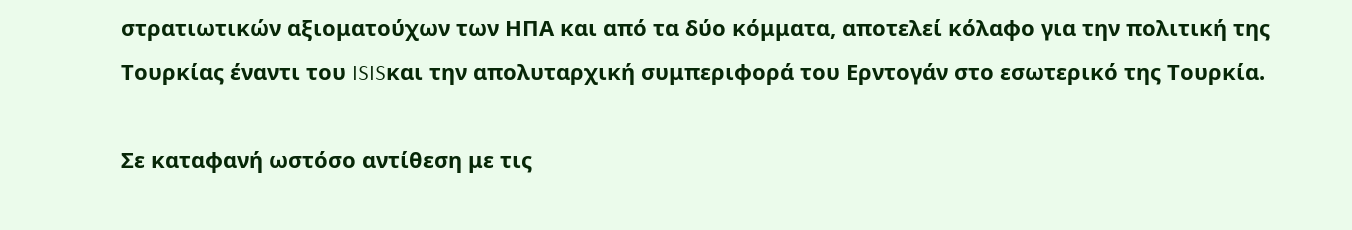στρατιωτικών αξιοματούχων των ΗΠΑ και από τα δύο κόμματα, αποτελεί κόλαφο για την πολιτική της Τουρκίας έναντι του ISISκαι την απολυταρχική συμπεριφορά του Ερντογάν στο εσωτερικό της Τουρκία.

Σε καταφανή ωστόσο αντίθεση με τις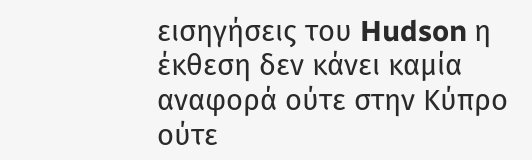εισηγήσεις του Hudson η έκθεση δεν κάνει καμία αναφορά ούτε στην Κύπρο ούτε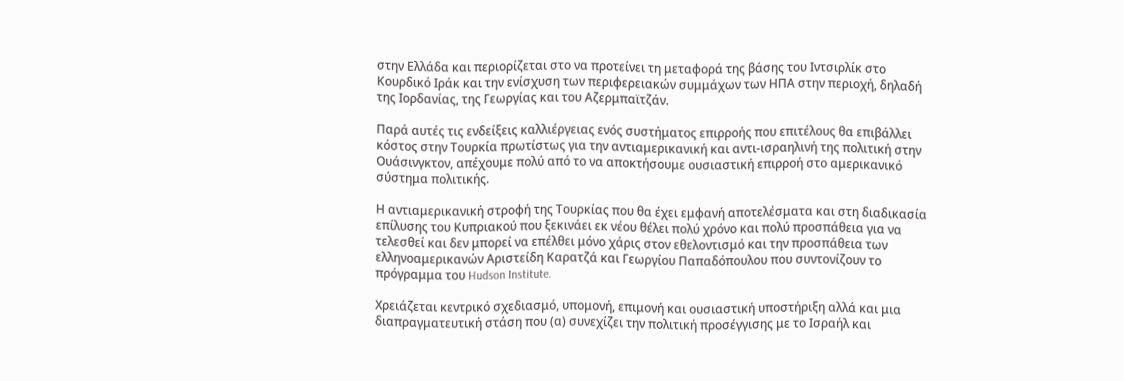στην Ελλάδα και περιορίζεται στο να προτείνει τη μεταφορά της βάσης του Ιντσιρλίκ στο Κουρδικό Ιράκ και την ενίσχυση των περιφερειακών συμμάχων των ΗΠΑ στην περιοχή, δηλαδή της Ιορδανίας, της Γεωργίας και του Αζερμπαϊτζάν.

Παρά αυτές τις ενδείξεις καλλιέργειας ενός συστήματος επιρροής που επιτέλους θα επιβάλλει κόστος στην Τουρκία πρωτίστως για την αντιαμερικανική και αντι-ισραηλινή της πολιτική στην Ουάσινγκτον, απέχουμε πολύ από το να αποκτήσουμε ουσιαστική επιρροή στο αμερικανικό σύστημα πολιτικής.

Η αντιαμερικανική στροφή της Τουρκίας που θα έχει εμφανή αποτελέσματα και στη διαδικασία επίλυσης του Κυπριακού που ξεκινάει εκ νέου θέλει πολύ χρόνο και πολύ προσπάθεια για να τελεσθεί και δεν μπορεί να επέλθει μόνο χάρις στον εθελοντισμό και την προσπάθεια των ελληνοαμερικανών Αριστείδη Καρατζά και Γεωργίου Παπαδόπουλου που συντονίζουν το πρόγραμμα του Hudson Institute.

Χρειάζεται κεντρικό σχεδιασμό, υπομονή, επιμονή και ουσιαστική υποστήριξη αλλά και μια διαπραγματευτική στάση που (α) συνεχίζει την πολιτική προσέγγισης με το Ισραήλ και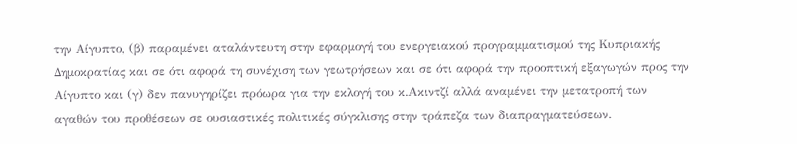την Αίγυπτο, (β) παραμένει αταλάντευτη στην εφαρμογή του ενεργειακού προγραμματισμού της Κυπριακής Δημοκρατίας και σε ότι αφορά τη συνέχιση των γεωτρήσεων και σε ότι αφορά την προοπτική εξαγωγών προς την Αίγυπτο και (γ) δεν πανυγηρίζει πρόωρα για την εκλογή του κ.Ακιντζί αλλά αναμένει την μετατροπή των αγαθών του προθέσεων σε ουσιαστικές πολιτικές σύγκλισης στην τράπεζα των διαπραγματεύσεων.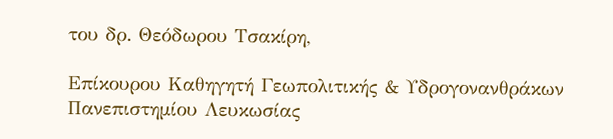του δρ. Θεόδωρου Τσακίρη,

Επίκουρου Καθηγητή Γεωπολιτικής & Υδρογονανθράκων Πανεπιστημίου Λευκωσίας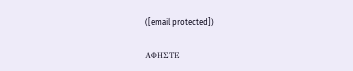([email protected])

ΑΦΗΣΤΕ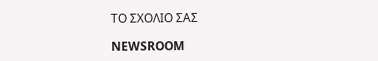ΤΟ ΣΧΟΛΙΟ ΣΑΣ

NEWSROOM